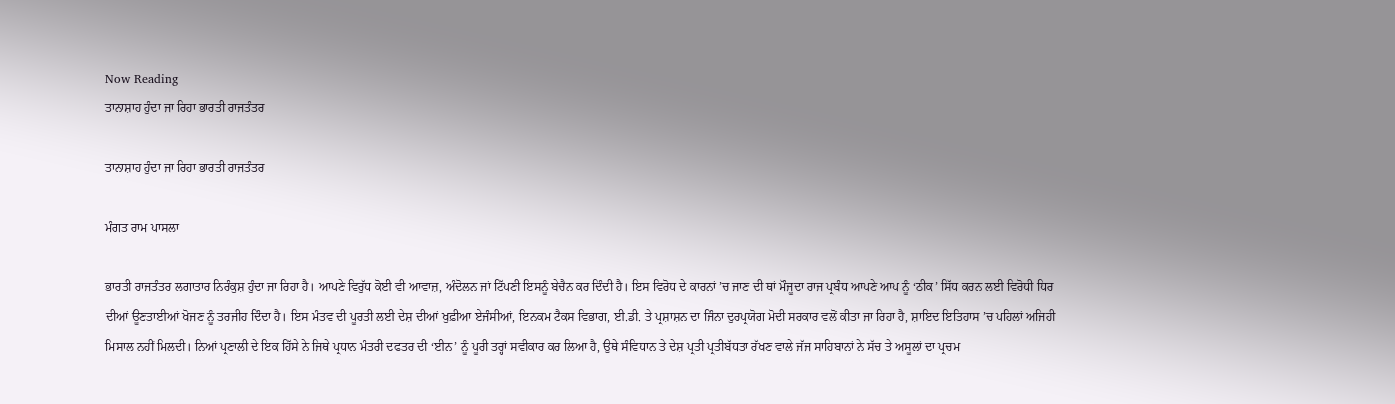Now Reading
ਤਾਨਾਸ਼ਾਹ ਹੁੰਦਾ ਜਾ ਰਿਹਾ ਭਾਰਤੀ ਰਾਜਤੰਤਰ

ਤਾਨਾਸ਼ਾਹ ਹੁੰਦਾ ਜਾ ਰਿਹਾ ਭਾਰਤੀ ਰਾਜਤੰਤਰ

ਮੰਗਤ ਰਾਮ ਪਾਸਲਾ

ਭਾਰਤੀ ਰਾਜਤੰਤਰ ਲਗਾਤਾਰ ਨਿਰੰਕੁਸ਼ ਹੁੰਦਾ ਜਾ ਰਿਹਾ ਹੈ। ਆਪਣੇ ਵਿਰੁੱਧ ਕੋਈ ਵੀ ਆਵਾਜ਼, ਅੰਦੋਲਨ ਜਾਂ ਟਿੱਪਣੀ ਇਸਨੂੰ ਬੇਚੈਨ ਕਰ ਦਿੰਦੀ ਹੈ। ਇਸ ਵਿਰੋਧ ਦੇ ਕਾਰਨਾਂ ’ਚ ਜਾਣ ਦੀ ਥਾਂ ਮੌਜੂਦਾ ਰਾਜ ਪ੍ਰਬੰਧ ਆਪਣੇ ਆਪ ਨੂੰ ‘ਠੀਕ’ ਸਿੱਧ ਕਰਨ ਲਈ ਵਿਰੋਧੀ ਧਿਰ ਦੀਆਂ ਊਣਤਾਈਆਂ ਖੋਜਣ ਨੂੰ ਤਰਜੀਹ ਦਿੰਦਾ ਹੈ। ਇਸ ਮੰਤਵ ਦੀ ਪੂਰਤੀ ਲਈ ਦੇਸ਼ ਦੀਆਂ ਖੁਫ਼ੀਆ ਏਜੰਸੀਆਂ, ਇਨਕਮ ਟੈਕਸ ਵਿਭਾਗ, ਈ.ਡੀ. ਤੇ ਪ੍ਰਸ਼ਾਸ਼ਨ ਦਾ ਜਿੰਨਾ ਦੁਰਪ੍ਰਯੋਗ ਮੋਦੀ ਸਰਕਾਰ ਵਲੋਂ ਕੀਤਾ ਜਾ ਰਿਹਾ ਹੈ, ਸ਼ਾਇਦ ਇਤਿਹਾਸ ’ਚ ਪਹਿਲਾਂ ਅਜਿਹੀ ਮਿਸਾਲ ਨਹੀਂ ਮਿਲਦੀ। ਨਿਆਂ ਪ੍ਰਣਾਲੀ ਦੇ ਇਕ ਹਿੱਸੇ ਨੇ ਜਿਥੇ ਪ੍ਰਧਾਨ ਮੰਤਰੀ ਦਫਤਰ ਦੀ ‘ਈਨ’ ਨੂੰ ਪੂਰੀ ਤਰ੍ਹਾਂ ਸਵੀਕਾਰ ਕਰ ਲਿਆ ਹੈ, ਉਥੇ ਸੰਵਿਧਾਨ ਤੇ ਦੇਸ਼ ਪ੍ਰਤੀ ਪ੍ਰਤੀਬੱਧਤਾ ਰੱਖਣ ਵਾਲੇ ਜੱਜ ਸਾਹਿਬਾਨਾਂ ਨੇ ਸੱਚ ਤੇ ਅਸੂਲਾਂ ਦਾ ਪ੍ਰਚਮ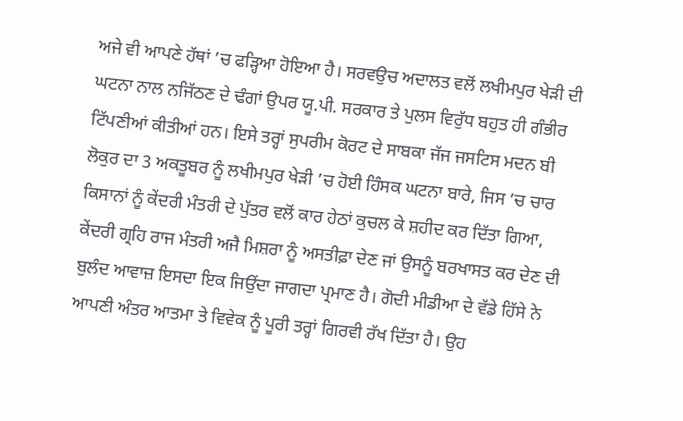ਅਜੇ ਵੀ ਆਪਣੇ ਹੱਥਾਂ ’ਚ ਫੜ੍ਹਿਆ ਹੋਇਆ ਹੈ। ਸਰਵਉਚ ਅਦਾਲਤ ਵਲੋਂ ਲਖੀਮਪੁਰ ਖੇੜੀ ਦੀ ਘਟਨਾ ਨਾਲ ਨਜਿੱਠਣ ਦੇ ਢੰਗਾਂ ਉਪਰ ਯੂ.ਪੀ. ਸਰਕਾਰ ਤੇ ਪੁਲਸ ਵਿਰੁੱਧ ਬਹੁਤ ਹੀ ਗੰਭੀਰ ਟਿੱਪਣੀਆਂ ਕੀਤੀਆਂ ਹਨ। ਇਸੇ ਤਰ੍ਹਾਂ ਸੁਪਰੀਮ ਕੋਰਟ ਦੇ ਸਾਬਕਾ ਜੱਜ ਜਸਟਿਸ ਮਦਨ ਬੀ ਲੋਕੁਰ ਦਾ 3 ਅਕਤੂਬਰ ਨੂੰ ਲਖੀਮਪੁਰ ਖੇੜੀ ’ਚ ਹੋਈ ਹਿੰਸਕ ਘਟਨਾ ਬਾਰੇ, ਜਿਸ ’ਚ ਚਾਰ ਕਿਸਾਨਾਂ ਨੂੰ ਕੇਂਦਰੀ ਮੰਤਰੀ ਦੇ ਪੁੱਤਰ ਵਲੋਂ ਕਾਰ ਹੇਠਾਂ ਕੁਚਲ ਕੇ ਸ਼ਹੀਦ ਕਰ ਦਿੱਤਾ ਗਿਆ, ਕੇਂਦਰੀ ਗ੍ਰਹਿ ਰਾਜ ਮੰਤਰੀ ਅਜੈ ਮਿਸ਼ਰਾ ਨੂੰ ਅਸਤੀਫ਼ਾ ਦੇਣ ਜਾਂ ਉਸਨੂੰ ਬਰਖਾਸਤ ਕਰ ਦੇਣ ਦੀ ਬੁਲੰਦ ਆਵਾਜ਼ ਇਸਦਾ ਇਕ ਜਿਉਂਦਾ ਜਾਗਦਾ ਪ੍ਰਮਾਣ ਹੈ। ਗੋਦੀ ਮੀਡੀਆ ਦੇ ਵੱਡੇ ਹਿੱਸੇ ਨੇ ਆਪਣੀ ਅੰਤਰ ਆਤਮਾ ਤੇ ਵਿਵੇਕ ਨੂੰ ਪੂਰੀ ਤਰ੍ਹਾਂ ਗਿਰਵੀ ਰੱਖ ਦਿੱਤਾ ਹੈ। ਉਹ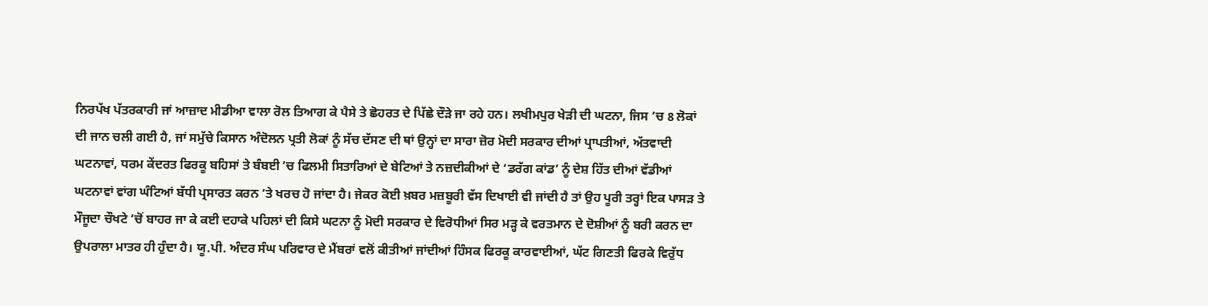ਨਿਰਪੱਖ ਪੱਤਰਕਾਰੀ ਜਾਂ ਆਜ਼ਾਦ ਮੀਡੀਆ ਵਾਲਾ ਰੋਲ ਤਿਆਗ ਕੇ ਪੈਸੇ ਤੇ ਛੋਹਰਤ ਦੇ ਪਿੱਛੇ ਦੌੜੇ ਜਾ ਰਹੇ ਹਨ। ਲਖੀਮਪੁਰ ਖੇੜੀ ਦੀ ਘਟਨਾ, ਜਿਸ ’ਚ 8 ਲੋਕਾਂ ਦੀ ਜਾਨ ਚਲੀ ਗਈ ਹੈ, ਜਾਂ ਸਮੁੱਚੇ ਕਿਸਾਨ ਅੰਦੋਲਨ ਪ੍ਰਤੀ ਲੋਕਾਂ ਨੂੰ ਸੱਚ ਦੱਸਣ ਦੀ ਥਾਂ ਉਨ੍ਹਾਂ ਦਾ ਸਾਰਾ ਜ਼ੋਰ ਮੋਦੀ ਸਰਕਾਰ ਦੀਆਂ ਪ੍ਰਾਪਤੀਆਂ, ਅੱਤਵਾਦੀ ਘਟਨਾਵਾਂ, ਧਰਮ ਕੇਂਦਰਤ ਫਿਰਕੂ ਬਹਿਸਾਂ ਤੇ ਬੰਬਈ ’ਚ ਫਿਲਮੀ ਸਿਤਾਰਿਆਂ ਦੇ ਬੇਟਿਆਂ ਤੇ ਨਜ਼ਦੀਕੀਆਂ ਦੇ ‘ਡਰੱਗ ਕਾਂਡ’ ਨੂੰ ਦੇਸ਼ ਹਿੱਤ ਦੀਆਂ ਵੱਡੀਆਂ ਘਟਨਾਵਾਂ ਵਾਂਗ ਘੰਟਿਆਂ ਬੱਧੀ ਪ੍ਰਸਾਰਤ ਕਰਨ ’ਤੇ ਖਰਚ ਹੋ ਜਾਂਦਾ ਹੈ। ਜੇਕਰ ਕੋਈ ਖ਼ਬਰ ਮਜ਼ਬੂਰੀ ਵੱਸ ਦਿਖਾਈ ਵੀ ਜਾਂਦੀ ਹੈ ਤਾਂ ਉਹ ਪੂਰੀ ਤਰ੍ਹਾਂ ਇਕ ਪਾਸੜ ਤੇ ਮੌਜੂਦਾ ਚੌਖਟੇ ’ਚੋਂ ਬਾਹਰ ਜਾ ਕੇ ਕਈ ਦਹਾਕੇ ਪਹਿਲਾਂ ਦੀ ਕਿਸੇ ਘਟਨਾ ਨੂੰ ਮੋਦੀ ਸਰਕਾਰ ਦੇ ਵਿਰੋਧੀਆਂ ਸਿਰ ਮੜ੍ਹ ਕੇ ਵਰਤਮਾਨ ਦੇ ਦੋਸ਼ੀਆਂ ਨੂੰ ਬਰੀ ਕਰਨ ਦਾ ਉਪਰਾਲਾ ਮਾਤਰ ਹੀ ਹੁੰਦਾ ਹੈ। ਯੂ.ਪੀ. ਅੰਦਰ ਸੰਘ ਪਰਿਵਾਰ ਦੇ ਮੈਂਬਰਾਂ ਵਲੋਂ ਕੀਤੀਆਂ ਜਾਂਦੀਆਂ ਹਿੰਸਕ ਫਿਰਕੂ ਕਾਰਵਾਈਆਂ, ਘੱਟ ਗਿਣਤੀ ਫਿਰਕੇ ਵਿਰੁੱਧ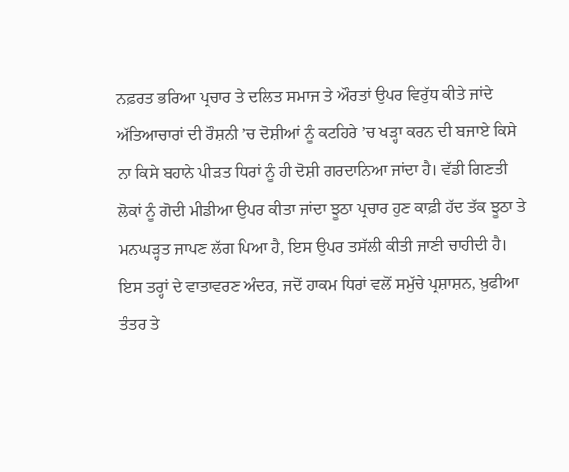ਨਫ਼ਰਤ ਭਰਿਆ ਪ੍ਰਚਾਰ ਤੇ ਦਲਿਤ ਸਮਾਜ ਤੇ ਔਰਤਾਂ ਉਪਰ ਵਿਰੁੱਧ ਕੀਤੇ ਜਾਂਦੇ ਅੱਤਿਆਚਾਰਾਂ ਦੀ ਰੌਸ਼ਨੀ ’ਚ ਦੋਸ਼ੀਆਂ ਨੂੰ ਕਟਹਿਰੇ ’ਚ ਖੜ੍ਹਾ ਕਰਨ ਦੀ ਬਜਾਏ ਕਿਸੇ ਨਾ ਕਿਸੇ ਬਹਾਨੇ ਪੀੜਤ ਧਿਰਾਂ ਨੂੰ ਹੀ ਦੋਸ਼ੀ ਗਰਦਾਨਿਆ ਜਾਂਦਾ ਹੈ। ਵੱਡੀ ਗਿਣਤੀ ਲੋਕਾਂ ਨੂੰ ਗੋਦੀ ਮੀਡੀਆ ਉਪਰ ਕੀਤਾ ਜਾਂਦਾ ਝੂਠਾ ਪ੍ਰਚਾਰ ਹੁਣ ਕਾਫ਼ੀ ਹੱਦ ਤੱਕ ਝੂਠਾ ਤੇ ਮਨਘੜ੍ਹਤ ਜਾਪਣ ਲੱਗ ਪਿਆ ਹੈ, ਇਸ ਉਪਰ ਤਸੱਲੀ ਕੀਤੀ ਜਾਣੀ ਚਾਹੀਦੀ ਹੈ।
ਇਸ ਤਰ੍ਹਾਂ ਦੇ ਵਾਤਾਵਰਣ ਅੰਦਰ, ਜਦੋਂ ਹਾਕਮ ਧਿਰਾਂ ਵਲੋਂ ਸਮੁੱਚੇ ਪ੍ਰਸ਼ਾਸ਼ਨ, ਖ਼ੁਫੀਆ ਤੰਤਰ ਤੇ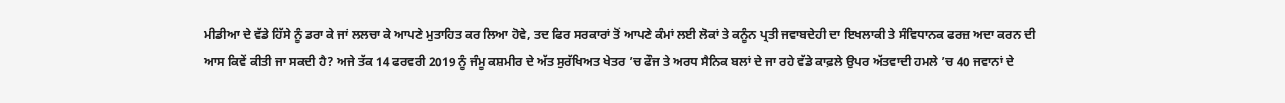ਮੀਡੀਆ ਦੇ ਵੱਡੇ ਹਿੱਸੇ ਨੂੰ ਡਰਾ ਕੇ ਜਾਂ ਲਲਚਾ ਕੇ ਆਪਣੇ ਮੁਤਾਹਿਤ ਕਰ ਲਿਆ ਹੋਵੇ, ਤਦ ਫਿਰ ਸਰਕਾਰਾਂ ਤੋਂ ਆਪਣੇ ਕੰਮਾਂ ਲਈ ਲੋਕਾਂ ਤੇ ਕਨੂੰਨ ਪ੍ਰਤੀ ਜਵਾਬਦੇਹੀ ਦਾ ਇਖਲਾਕੀ ਤੇ ਸੰਵਿਧਾਨਕ ਫਰਜ਼ ਅਦਾ ਕਰਨ ਦੀ ਆਸ ਕਿਵੇਂ ਕੀਤੀ ਜਾ ਸਕਦੀ ਹੈ? ਅਜੇ ਤੱਕ 14 ਫਰਵਰੀ 2019 ਨੂੰ ਜੰਮੂ ਕਸ਼ਮੀਰ ਦੇ ਅੱਤ ਸੁਰੱਖਿਅਤ ਖੇਤਰ ’ਚ ਫੌਜ ਤੇ ਅਰਧ ਸੈਨਿਕ ਬਲਾਂ ਦੇ ਜਾ ਰਹੇ ਵੱਡੇ ਕਾਫ਼ਲੇ ਉਪਰ ਅੱਤਵਾਦੀ ਹਮਲੇ ’ਚ 40 ਜਵਾਨਾਂ ਦੇ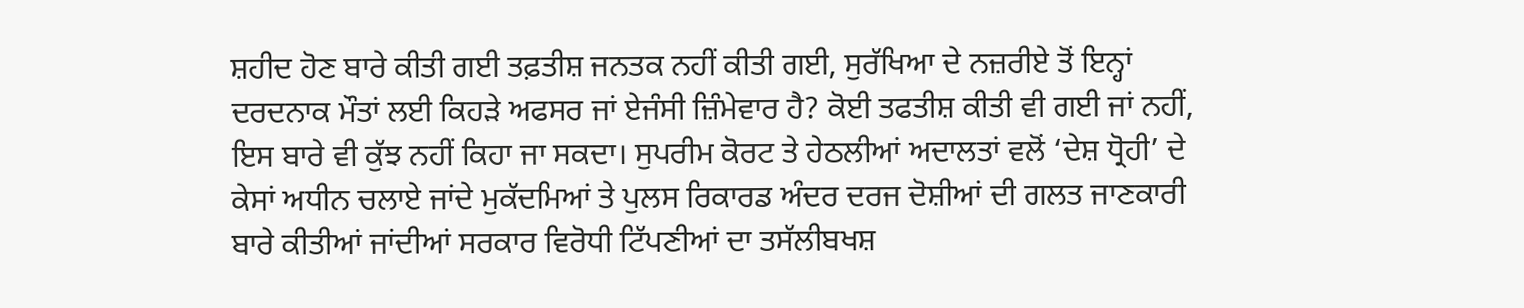ਸ਼ਹੀਦ ਹੋਣ ਬਾਰੇ ਕੀਤੀ ਗਈ ਤਫ਼ਤੀਸ਼ ਜਨਤਕ ਨਹੀਂ ਕੀਤੀ ਗਈ, ਸੁਰੱਖਿਆ ਦੇ ਨਜ਼ਰੀਏ ਤੋਂ ਇਨ੍ਹਾਂ ਦਰਦਨਾਕ ਮੌਤਾਂ ਲਈ ਕਿਹੜੇ ਅਫਸਰ ਜਾਂ ਏਜੰਸੀ ਜ਼ਿੰਮੇਵਾਰ ਹੈ? ਕੋਈ ਤਫਤੀਸ਼ ਕੀਤੀ ਵੀ ਗਈ ਜਾਂ ਨਹੀਂ, ਇਸ ਬਾਰੇ ਵੀ ਕੁੱਝ ਨਹੀਂ ਕਿਹਾ ਜਾ ਸਕਦਾ। ਸੁਪਰੀਮ ਕੋਰਟ ਤੇ ਹੇਠਲੀਆਂ ਅਦਾਲਤਾਂ ਵਲੋਂ ‘ਦੇਸ਼ ਧ੍ਰੋਹੀ’ ਦੇ ਕੇਸਾਂ ਅਧੀਨ ਚਲਾਏ ਜਾਂਦੇ ਮੁਕੱਦਮਿਆਂ ਤੇ ਪੁਲਸ ਰਿਕਾਰਡ ਅੰਦਰ ਦਰਜ ਦੋਸ਼ੀਆਂ ਦੀ ਗਲਤ ਜਾਣਕਾਰੀ ਬਾਰੇ ਕੀਤੀਆਂ ਜਾਂਦੀਆਂ ਸਰਕਾਰ ਵਿਰੋਧੀ ਟਿੱਪਣੀਆਂ ਦਾ ਤਸੱਲੀਬਖਸ਼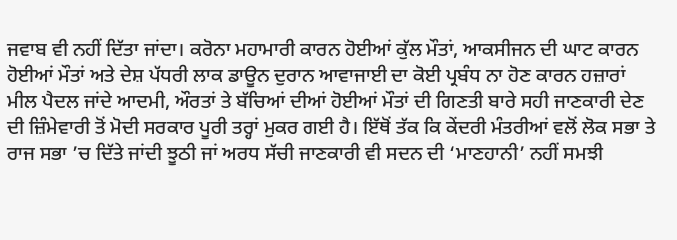ਜਵਾਬ ਵੀ ਨਹੀਂ ਦਿੱਤਾ ਜਾਂਦਾ। ਕਰੋਨਾ ਮਹਾਮਾਰੀ ਕਾਰਨ ਹੋਈਆਂ ਕੁੱਲ ਮੌਤਾਂ, ਆਕਸੀਜਨ ਦੀ ਘਾਟ ਕਾਰਨ ਹੋਈਆਂ ਮੌਤਾਂ ਅਤੇ ਦੇਸ਼ ਪੱਧਰੀ ਲਾਕ ਡਾਊਨ ਦੁਰਾਨ ਆਵਾਜਾਈ ਦਾ ਕੋਈ ਪ੍ਰਬੰਧ ਨਾ ਹੋਣ ਕਾਰਨ ਹਜ਼ਾਰਾਂ ਮੀਲ ਪੈਦਲ ਜਾਂਦੇ ਆਦਮੀ, ਔਰਤਾਂ ਤੇ ਬੱਚਿਆਂ ਦੀਆਂ ਹੋਈਆਂ ਮੌਤਾਂ ਦੀ ਗਿਣਤੀ ਬਾਰੇ ਸਹੀ ਜਾਣਕਾਰੀ ਦੇਣ ਦੀ ਜ਼ਿੰਮੇਵਾਰੀ ਤੋਂ ਮੋਦੀ ਸਰਕਾਰ ਪੂਰੀ ਤਰ੍ਹਾਂ ਮੁਕਰ ਗਈ ਹੈ। ਇੱਥੋਂ ਤੱਕ ਕਿ ਕੇਂਦਰੀ ਮੰਤਰੀਆਂ ਵਲੋਂ ਲੋਕ ਸਭਾ ਤੇ ਰਾਜ ਸਭਾ ’ਚ ਦਿੱਤੇ ਜਾਂਦੀ ਝੂਠੀ ਜਾਂ ਅਰਧ ਸੱਚੀ ਜਾਣਕਾਰੀ ਵੀ ਸਦਨ ਦੀ ‘ਮਾਣਹਾਨੀ’ ਨਹੀਂ ਸਮਝੀ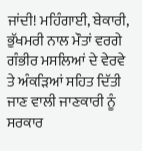ਜਾਂਦੀ! ਮਹਿੰਗਾਈ, ਬੇਕਾਰੀ, ਭੁੱਖਮਰੀ ਨਾਲ ਮੌਤਾਂ ਵਰਗੇ ਗੰਭੀਰ ਮਸਲਿਆਂ ਦੇ ਵੇਰਵੇ ਤੇ ਅੰਕੜਿਆਂ ਸਹਿਤ ਦਿੱਤੀ ਜਾਣ ਵਾਲੀ ਜਾਣਕਾਰੀ ਨੂੰ ਸਰਕਾਰ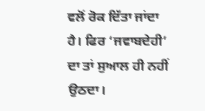ਵਲੋਂ ਰੋਕ ਦਿੱਤਾ ਜਾਂਦਾ ਹੈ। ਫਿਰ ‘ਜਵਾਬਦੇਹੀ’ ਦਾ ਤਾਂ ਸੁਆਲ ਹੀ ਨਹੀਂ ਉਠਦਾ।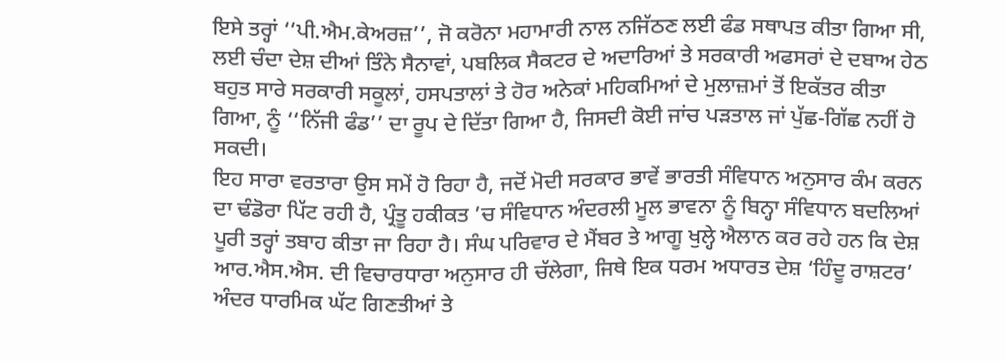ਇਸੇ ਤਰ੍ਹਾਂ ‘‘ਪੀ.ਐਮ.ਕੇਅਰਜ਼’’, ਜੋ ਕਰੋਨਾ ਮਹਾਮਾਰੀ ਨਾਲ ਨਜਿੱਠਣ ਲਈ ਫੰਡ ਸਥਾਪਤ ਕੀਤਾ ਗਿਆ ਸੀ, ਲਈ ਚੰਦਾ ਦੇਸ਼ ਦੀਆਂ ਤਿੰਨੇ ਸੈਨਾਵਾਂ, ਪਬਲਿਕ ਸੈਕਟਰ ਦੇ ਅਦਾਰਿਆਂ ਤੇ ਸਰਕਾਰੀ ਅਫਸਰਾਂ ਦੇ ਦਬਾਅ ਹੇਠ ਬਹੁਤ ਸਾਰੇ ਸਰਕਾਰੀ ਸਕੂਲਾਂ, ਹਸਪਤਾਲਾਂ ਤੇ ਹੋਰ ਅਨੇਕਾਂ ਮਹਿਕਮਿਆਂ ਦੇ ਮੁਲਾਜ਼ਮਾਂ ਤੋਂ ਇਕੱਤਰ ਕੀਤਾ ਗਿਆ, ਨੂੰ ‘‘ਨਿੱਜੀ ਫੰਡ’’ ਦਾ ਰੂਪ ਦੇ ਦਿੱਤਾ ਗਿਆ ਹੈ, ਜਿਸਦੀ ਕੋਈ ਜਾਂਚ ਪੜਤਾਲ ਜਾਂ ਪੁੱਛ-ਗਿੱਛ ਨਹੀਂ ਹੋ ਸਕਦੀ।
ਇਹ ਸਾਰਾ ਵਰਤਾਰਾ ਉਸ ਸਮੇਂ ਹੋ ਰਿਹਾ ਹੈ, ਜਦੋਂ ਮੋਦੀ ਸਰਕਾਰ ਭਾਵੇਂ ਭਾਰਤੀ ਸੰਵਿਧਾਨ ਅਨੁਸਾਰ ਕੰਮ ਕਰਨ ਦਾ ਢੰਡੋਰਾ ਪਿੱਟ ਰਹੀ ਹੈ, ਪ੍ਰੰਤੂ ਹਕੀਕਤ ’ਚ ਸੰਵਿਧਾਨ ਅੰਦਰਲੀ ਮੂਲ ਭਾਵਨਾ ਨੂੰ ਬਿਨ੍ਹਾ ਸੰਵਿਧਾਨ ਬਦਲਿਆਂ ਪੂਰੀ ਤਰ੍ਹਾਂ ਤਬਾਹ ਕੀਤਾ ਜਾ ਰਿਹਾ ਹੈ। ਸੰਘ ਪਰਿਵਾਰ ਦੇ ਮੈਂਬਰ ਤੇ ਆਗੂ ਖੁਲ੍ਹੇ ਐਲਾਨ ਕਰ ਰਹੇ ਹਨ ਕਿ ਦੇਸ਼ ਆਰ.ਐਸ.ਐਸ. ਦੀ ਵਿਚਾਰਧਾਰਾ ਅਨੁਸਾਰ ਹੀ ਚੱਲੇਗਾ, ਜਿਥੇ ਇਕ ਧਰਮ ਅਧਾਰਤ ਦੇਸ਼ ‘ਹਿੰਦੂ ਰਾਸ਼ਟਰ’ ਅੰਦਰ ਧਾਰਮਿਕ ਘੱਟ ਗਿਣਤੀਆਂ ਤੇ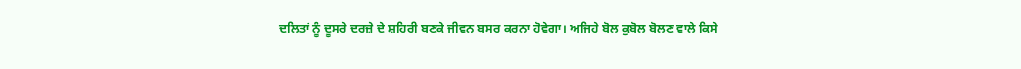ਦਲਿਤਾਂ ਨੂੰ ਦੂਸਰੇ ਦਰਜ਼ੇ ਦੇ ਸ਼ਹਿਰੀ ਬਣਕੇ ਜੀਵਨ ਬਸਰ ਕਰਨਾ ਹੋਵੇਗਾ। ਅਜਿਹੇ ਬੋਲ ਕੁਬੋਲ ਬੋਲਣ ਵਾਲੇ ਕਿਸੇ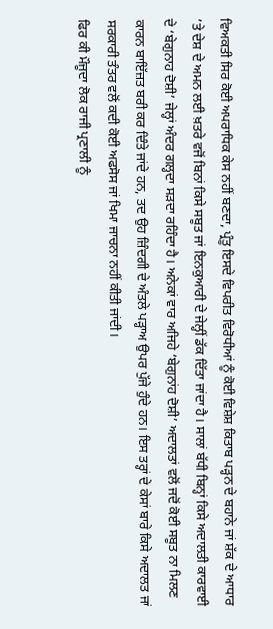ਵਿਅਕਤੀ ਸਿਰ ਕੋਈ ਅਪਰਾਧਿਕ ਕੇਸ ਨਹੀਂ ਬਣਦਾ, ਪ੍ਰੰਤੂ ਇਸਦੇ ਵਿਪਰੀਤ ਵਿਰੋਧੀਆਂ ਨੂੰ ਕੋਈ ਵਿਸ਼ੇਸ਼ ਕਿਤਾਬ ਪੜ੍ਹਨ ਦੇ ਬਹਾਨੇ ਜਾਂ ਸ਼ੱਕ ਦੇ ਆਧਾਰ ’ਤੇ ਦੇਸ਼ ਦੇ ਅਮਨ ਲਈ ਖ਼ਤਰੇ ਵਜੋਂ ਬਿਨਾਂ ਕਿਸੇ ਸਬੂਤ ਜਾਂ ਇਨਕੁਆਰੀ ਦੇ ਜੇਲ੍ਹੀਂ ਡੱਕ ਦਿੱਤਾ ਜਾਂਦਾ ਹੈ। ਸਾਲਾਂ ਬੱਧੀ ਬਿਨ੍ਹਾਂ ਕਿਸੇ ਅਦਾਲਤੀ ਕਾਰਵਾਈ ਦੇ ‘ਬੇਗੁਨਾਹ ਦੋਸ਼ੀ’ ਜੇਲ੍ਹਾਂ ਅੰਦਰ ਗਲ੍ਹਦਾ ਸੜਦਾ ਰਹਿੰਦਾ ਹੈ। ਅਨੇਕਾਂ ਵਾਰ ਅਜਿਹੇ ‘ਬੇਗੁਨਾਂਹ ਦੋਸ਼ੀ’ ਅਦਾਲਤਾਂ ਵਲੋਂ ਜਦੋਂ ਕੋਈ ਸਬੂਤ ਨਾ ਮਿਲਣ ਕਾਰਨ ਬਾਇੱਜ਼ਤ ਬਰੀ ਕਰ ਦਿੰਤੇ ਜਾਂਦੇ ਹਨ, ਤਦ ਉਹ ਜ਼ਿੰਦਗੀ ਦੇ ਅੰਤਲੇ ਪੜ੍ਹਾਅ ਉਪਰ ਪੁੱਜੇ ਹੁੰਦੇ ਹਨ। ਇਸ ਤਰ੍ਹਾਂ ਦੇ ਕੇਸਾਂ ਬਾਰੇ ਕਿਸੇ ਅਦਾਲਤ ਜਾਂ ਸਰਕਾਰੀ ਤੰਤਰ ਵਲੋਂ ਕਦੀ ਕੋਈ ਅਫਸੋਸ ਜਾਂ ਖਿਮਾ ਜਾਚਨਾ ਨਹੀਂ ਕੀਤੀ ਜਾਂਦੀ।
ਫਿਰ ਕੀ ਮੌਜੂਦਾ ਲੋਕ ਰਾਜੀ ਪ੍ਰਣਾਲੀ ਨੂੰ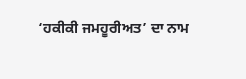‘ਹਕੀਕੀ ਜਮਹੂਰੀਅਤ’ ਦਾ ਨਾਮ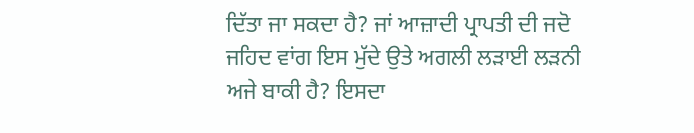ਦਿੱਤਾ ਜਾ ਸਕਦਾ ਹੈ? ਜਾਂ ਆਜ਼ਾਦੀ ਪ੍ਰਾਪਤੀ ਦੀ ਜਦੋ ਜਹਿਦ ਵਾਂਗ ਇਸ ਮੁੱਦੇ ਉਤੇ ਅਗਲੀ ਲੜਾਈ ਲੜਨੀ ਅਜੇ ਬਾਕੀ ਹੈ? ਇਸਦਾ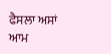ਫੈਸਲਾ ਅਸਾਂ ਆਮ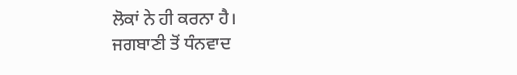ਲੋਕਾਂ ਨੇ ਹੀ ਕਰਨਾ ਹੈ।
ਜਗਬਾਣੀ ਤੋਂ ਧੰਨਵਾਦ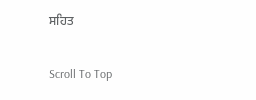ਸਹਿਤ

Scroll To Top